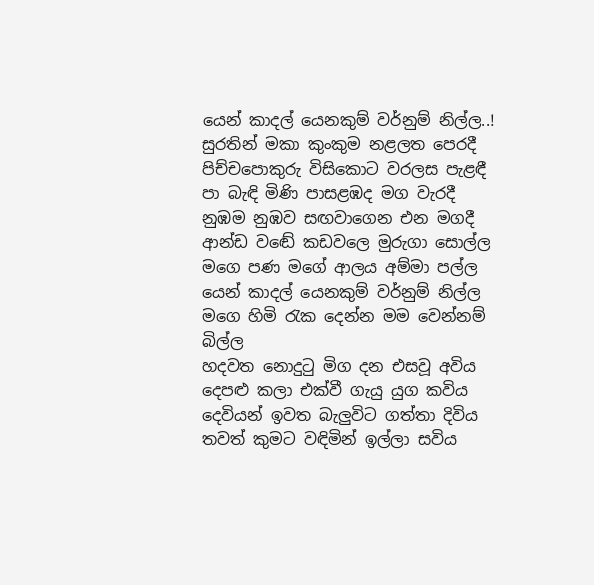යෙන් කාදල් යෙනකුම් වර්නුම් නිල්ල..!
සුරතින් මකා කුංකුම නළලත පෙරදී
පිච්චපොකුරු විසිකොට වරලස පැළඳී
පා බැඳි මිණි පාසළඹද මග වැරදී
නුඹම නුඹව සඟවාගෙන එන මගදී
ආන්ඩ වඬේ කඩවලෙ මුරුගා සොල්ල
මගෙ පණ මගේ ආලය අම්මා පල්ල
යෙන් කාදල් යෙනකුම් වර්නුම් නිල්ල
මගෙ හිමි රැක දෙන්න මම වෙන්නම් බිල්ල
හදවත නොදුටු මිග දන එසවූ අවිය
දෙපළු කලා එක්වී ගැයු යුග කවිය
දෙවියන් ඉවත බැලුවිට ගත්තා දිවිය
තවත් කුමට වඳිමින් ඉල්ලා සවිය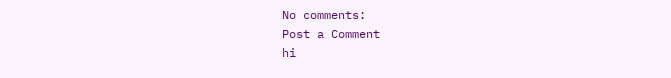No comments:
Post a Comment
hi